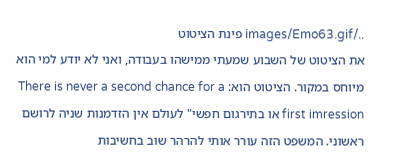../images/Emo63.gif פינת הציטוט
את הציטוט של השבוע שמעתי ממישהו בעבודה, ואני לא יודע למי הוא מיוחס במקור. הציטוט הוא: There is never a second chance for a first imression או בתירגום חפשי" לעולם אין הזדמנות שניה לרושם ראשוני. המשפט הזה עורר אותי להרהר שוב בחשיבות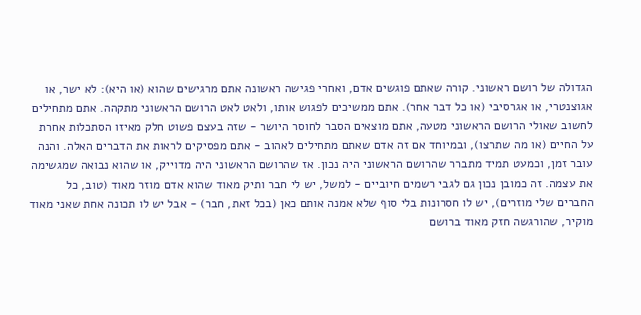הגדולה של רושם ראשוני. קורה שאתם פוגשים אדם, ואחרי פגישה ראשונה אתם מרגישים שהוא (או היא): לא ישר, או אגוצנטרי, או אגרסיבי (או כל דבר אחר). אתם ממשיכים לפגוש אותו, ולאט לאט הרושם הראשוני מתקהה. אתם מתחילים לחשוב שאולי הרושם הראשוני מטעה, אתם מוצאים הסבר לחוסר היושר - שזה בעצם פשוט חלק מאיזו הסתכלות אחרת על החיים (או מה שתרצו), ובמיוחד אם זה אדם שאתם מתחילים לאהוב - אתם מפסיקים לראות את הדברים האלה. והנה עובר זמן, וכמעט תמיד מתברר שהרושם הראשוני היה נכון. אז שהרושם הראשוני היה מדוייק, או שהוא נבואה שמגשימה את עצמה. זה כמובן נכון גם לגבי רשמים חיוביים - למשל, יש לי חבר ותיק מאוד שהוא אדם מוזר מאוד (טוב, כל החברים שלי מוזרים), יש לו חסרונות בלי סוף שלא אמנה אותם כאן (בכל זאת, חבר) - אבל יש לו תכונה אחת שאני מאוד מוקיר, שהורגשה חזק מאוד ברושם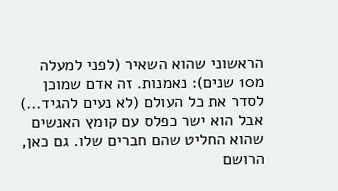הראשוני שהוא השאיר (לפני למעלה מ10 שנים): נאמנות. זה אדם שמוכן לסדר את כל העולם (לא נעים להגיד...) אבל הוא ישר כפלס עם קומץ האנשים שהוא החליט שהם חברים שלו. גם כאן, הרושם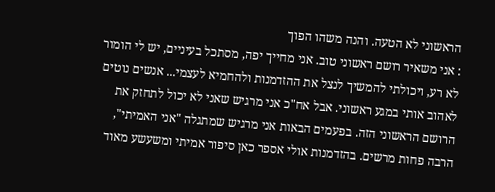הראשוני לא הטעה. והנה משהו הפוך
: אני משאיר רושם ראשוני טוב. אני מחייך יפה, מסתכל בעיניים, יש לי הומור לא רע, ויכולתי להמשיך לנצל את ההזדמנות ולהחמיא לעצמי... אנשים נוטים לאהוב אותי במגע ראשוני. אבל אח"כ אני מרגיש שאני לא יכול לתחזק את הרושם הראשוני הזה. בפעמים הבאות אני מרגיש שמתגלה "אני האמיתי", הרבה פחות מרשים. בהזדמנות אולי אספר כאן סיפור אמיתי ומשעשע מאוד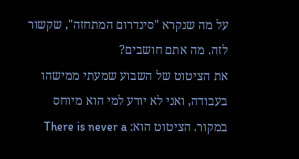על מה שנקרא "סינדרום המתחזה", שקשור לזה. מה אתם חושבים?
את הציטוט של השבוע שמעתי ממישהו בעבודה, ואני לא יודע למי הוא מיוחס במקור. הציטוט הוא: There is never a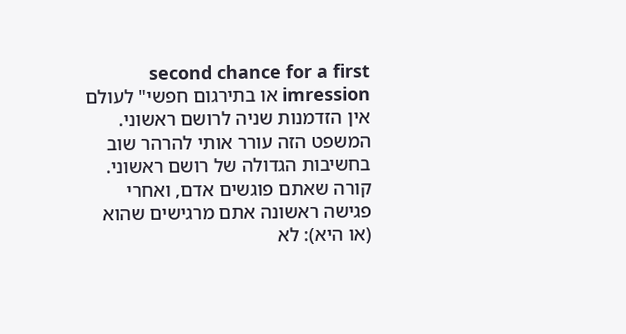second chance for a first imression או בתירגום חפשי" לעולם אין הזדמנות שניה לרושם ראשוני. המשפט הזה עורר אותי להרהר שוב בחשיבות הגדולה של רושם ראשוני. קורה שאתם פוגשים אדם, ואחרי פגישה ראשונה אתם מרגישים שהוא (או היא): לא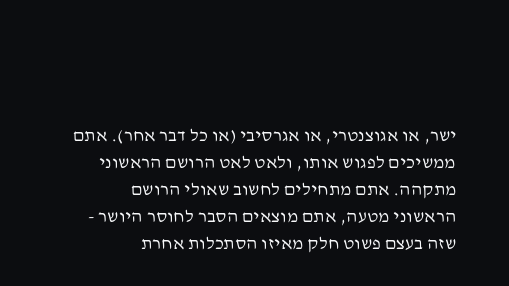ישר, או אגוצנטרי, או אגרסיבי (או כל דבר אחר). אתם ממשיכים לפגוש אותו, ולאט לאט הרושם הראשוני מתקהה. אתם מתחילים לחשוב שאולי הרושם הראשוני מטעה, אתם מוצאים הסבר לחוסר היושר - שזה בעצם פשוט חלק מאיזו הסתכלות אחרת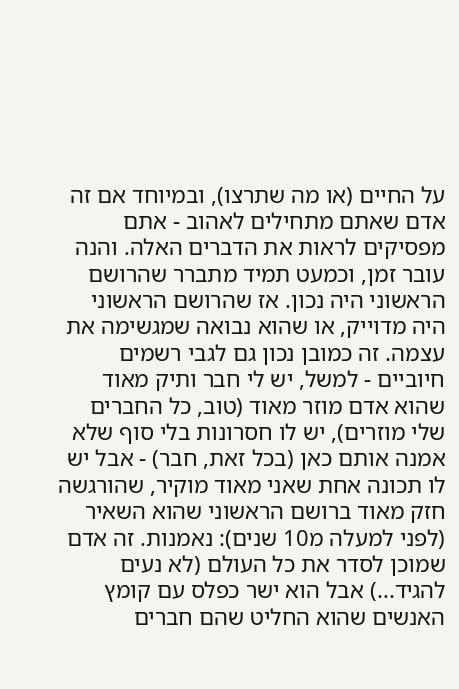על החיים (או מה שתרצו), ובמיוחד אם זה אדם שאתם מתחילים לאהוב - אתם מפסיקים לראות את הדברים האלה. והנה עובר זמן, וכמעט תמיד מתברר שהרושם הראשוני היה נכון. אז שהרושם הראשוני היה מדוייק, או שהוא נבואה שמגשימה את עצמה. זה כמובן נכון גם לגבי רשמים חיוביים - למשל, יש לי חבר ותיק מאוד שהוא אדם מוזר מאוד (טוב, כל החברים שלי מוזרים), יש לו חסרונות בלי סוף שלא אמנה אותם כאן (בכל זאת, חבר) - אבל יש לו תכונה אחת שאני מאוד מוקיר, שהורגשה חזק מאוד ברושם הראשוני שהוא השאיר (לפני למעלה מ10 שנים): נאמנות. זה אדם שמוכן לסדר את כל העולם (לא נעים להגיד...) אבל הוא ישר כפלס עם קומץ האנשים שהוא החליט שהם חברים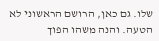שלו. גם כאן, הרושם הראשוני לא הטעה. והנה משהו הפוך